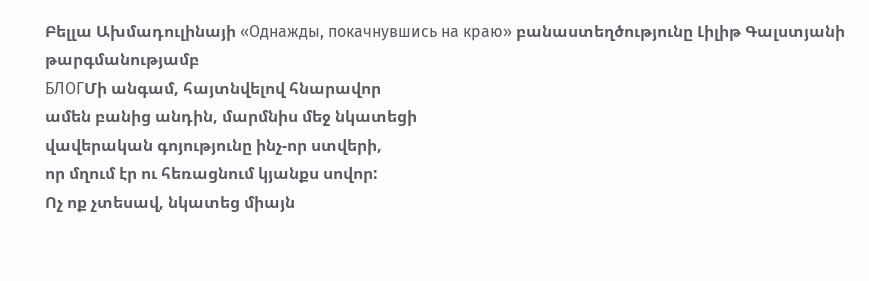Բելլա Ախմադուլինայի «Однажды, покачнувшись на краю» բանաստեղծությունը Լիլիթ Գալստյանի թարգմանությամբ
БЛОГՄի անգամ, հայտնվելով հնարավոր
ամեն բանից անդին, մարմնիս մեջ նկատեցի
վավերական գոյությունը ինչ-որ ստվերի,
որ մղում էր ու հեռացնում կյանքս սովոր:
Ոչ ոք չտեսավ, նկատեց միայն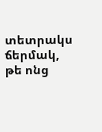տետրակս
ճերմակ, թե ոնց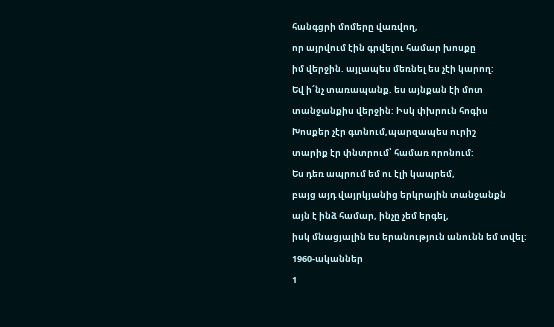հանգցրի մոմերը վառվող,
որ այրվում էին գրվելու համար խոսքը
իմ վերջին. այլապես մեռնել ես չէի կարող:
Եվ ի՜նչ տառապանք. ես այնքան էի մոտ
տանջանքիս վերջին: Իսկ փխրուն հոգիս
Խոսքեր չէր գտնում,պարզապես ուրիշ
տարիք էր փնտրում՝ համառ որոնում:
Ես դեռ ապրում եմ ու էլի կապրեմ,
բայց այդ վայրկյանից երկրային տանջանքն
այն է ինձ համար, ինչը չեմ երգել,
իսկ մնացյալին ես երանություն անունն եմ տվել:
1960-ականներ
1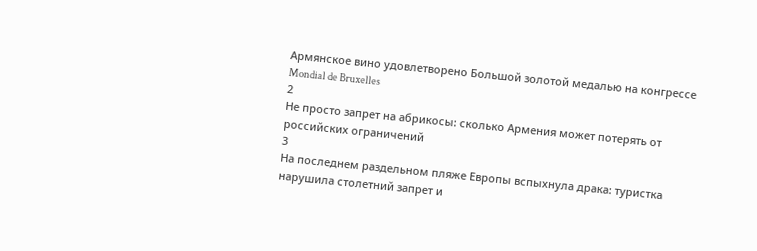Армянское вино удовлетворено Большой золотой медалью на конгрессе Mondial de Bruxelles
2
Не просто запрет на абрикосы: сколько Армения может потерять от российских ограничений
3
На последнем раздельном пляже Европы вспыхнула драка: туристка нарушила столетний запрет и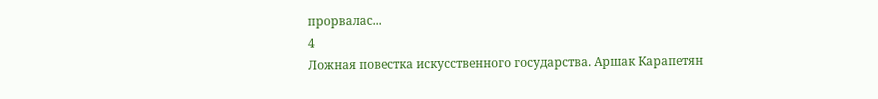прорвалас...
4
Ложная повестка искусственного государства. Аршак Карапетян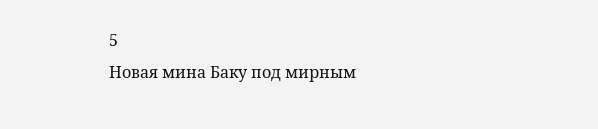5
Новая мина Баку под мирным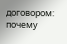договором: почему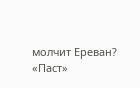молчит Ереван? «Паст»